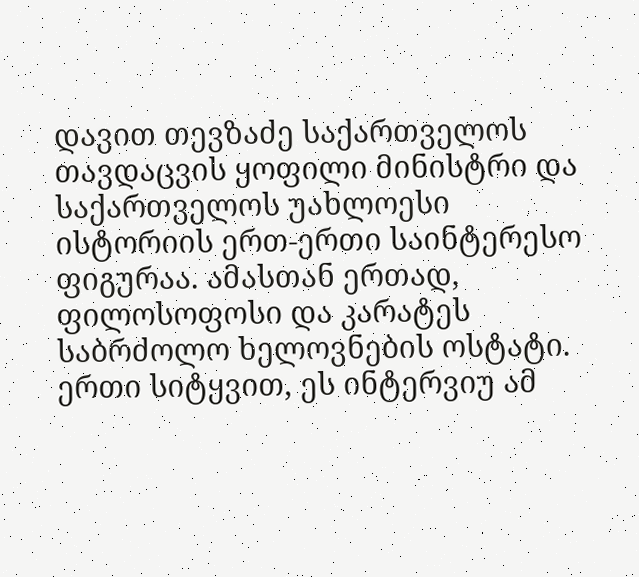დავით თევზაძე საქართველოს თავდაცვის ყოფილი მინისტრი და საქართველოს უახლოესი ისტორიის ერთ-ერთი საინტერესო ფიგურაა. ამასთან ერთად, ფილოსოფოსი და კარატეს საბრძოლო ხელოვნების ოსტატი. ერთი სიტყვით, ეს ინტერვიუ ამ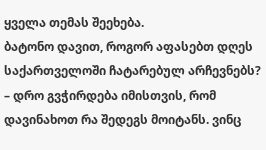ყველა თემას შეეხება.
ბატონო დავით, როგორ აფასებთ დღეს საქართველოში ჩატარებულ არჩევნებს?
– დრო გვჭირდება იმისთვის, რომ დავინახოთ რა შედეგს მოიტანს. ვინც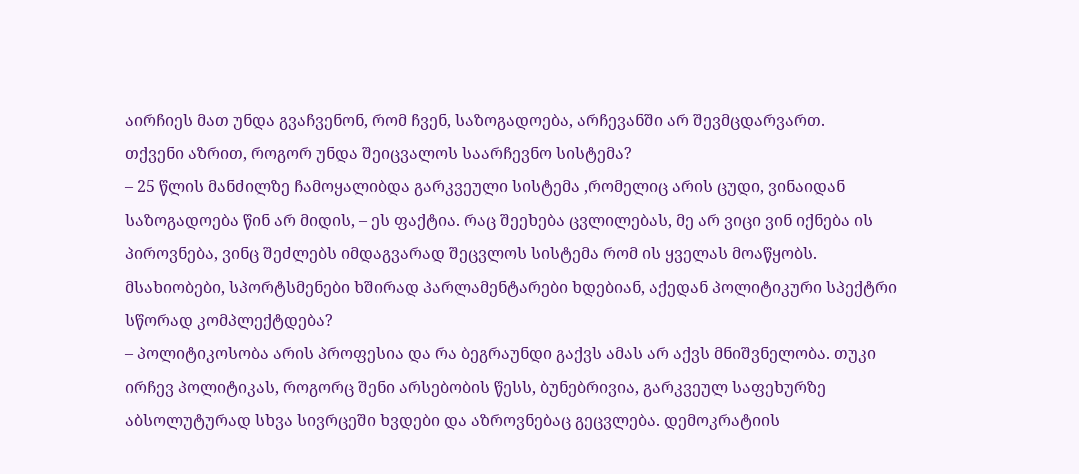აირჩიეს მათ უნდა გვაჩვენონ, რომ ჩვენ, საზოგადოება, არჩევანში არ შევმცდარვართ.
თქვენი აზრით, როგორ უნდა შეიცვალოს საარჩევნო სისტემა?
– 25 წლის მანძილზე ჩამოყალიბდა გარკვეული სისტემა ,რომელიც არის ცუდი, ვინაიდან საზოგადოება წინ არ მიდის, – ეს ფაქტია. რაც შეეხება ცვლილებას, მე არ ვიცი ვინ იქნება ის პიროვნება, ვინც შეძლებს იმდაგვარად შეცვლოს სისტემა რომ ის ყველას მოაწყობს.
მსახიობები, სპორტსმენები ხშირად პარლამენტარები ხდებიან, აქედან პოლიტიკური სპექტრი სწორად კომპლექტდება?
– პოლიტიკოსობა არის პროფესია და რა ბეგრაუნდი გაქვს ამას არ აქვს მნიშვნელობა. თუკი ირჩევ პოლიტიკას, როგორც შენი არსებობის წესს, ბუნებრივია, გარკვეულ საფეხურზე აბსოლუტურად სხვა სივრცეში ხვდები და აზროვნებაც გეცვლება. დემოკრატიის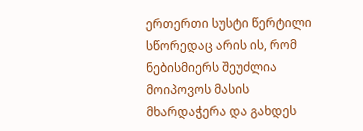ერთერთი სუსტი წერტილი სწორედაც არის ის, რომ ნებისმიერს შეუძლია მოიპოვოს მასის მხარდაჭერა და გახდეს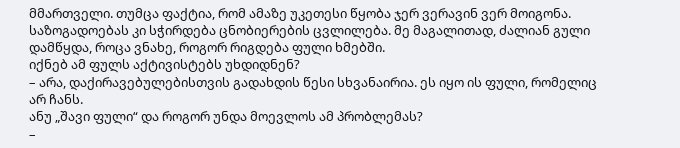მმართველი. თუმცა ფაქტია, რომ ამაზე უკეთესი წყობა ჯერ ვერავინ ვერ მოიგონა. საზოგადოებას კი სჭირდება ცნობიერების ცვლილება. მე მაგალითად, ძალიან გული დამწყდა, როცა ვნახე, როგორ რიგდება ფული ხმებში.
იქნებ ამ ფულს აქტივისტებს უხდიდნენ?
– არა, დაქირავებულებისთვის გადახდის წესი სხვანაირია. ეს იყო ის ფული, რომელიც არ ჩანს.
ანუ „შავი ფული“ და როგორ უნდა მოევლოს ამ პრობლემას?
–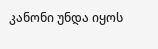კანონი უნდა იყოს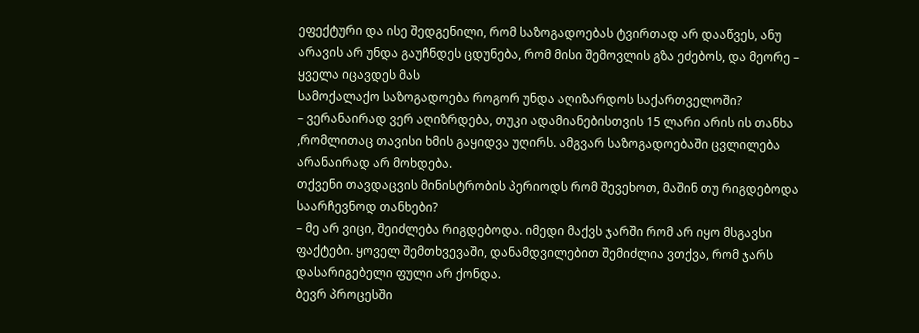ეფექტური და ისე შედგენილი, რომ საზოგადოებას ტვირთად არ დააწვეს, ანუ არავის არ უნდა გაუჩნდეს ცდუნება, რომ მისი შემოვლის გზა ეძებოს, და მეორე – ყველა იცავდეს მას
სამოქალაქო საზოგადოება როგორ უნდა აღიზარდოს საქართველოში?
– ვერანაირად ვერ აღიზრდება, თუკი ადამიანებისთვის 15 ლარი არის ის თანხა ,რომლითაც თავისი ხმის გაყიდვა უღირს. ამგვარ საზოგადოებაში ცვლილება არანაირად არ მოხდება.
თქვენი თავდაცვის მინისტრობის პერიოდს რომ შევეხოთ, მაშინ თუ რიგდებოდა საარჩევნოდ თანხები?
– მე არ ვიცი, შეიძლება რიგდებოდა. იმედი მაქვს ჯარში რომ არ იყო მსგავსი ფაქტები. ყოველ შემთხვევაში, დანამდვილებით შემიძლია ვთქვა, რომ ჯარს დასარიგებელი ფული არ ქონდა.
ბევრ პროცესში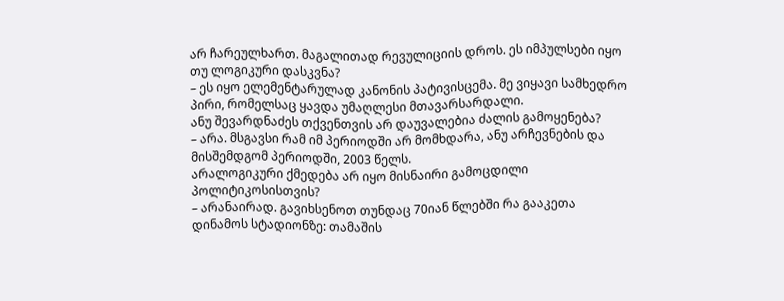არ ჩარეულხართ. მაგალითად რევულიციის დროს. ეს იმპულსები იყო თუ ლოგიკური დასკვნა?
– ეს იყო ელემენტარულად კანონის პატივისცემა. მე ვიყავი სამხედრო პირი, რომელსაც ყავდა უმაღლესი მთავარსარდალი.
ანუ შევარდნაძეს თქვენთვის არ დაუვალებია ძალის გამოყენება?
– არა. მსგავსი რამ იმ პერიოდში არ მომხდარა, ანუ არჩევნების და მისშემდგომ პერიოდში, 2003 წელს.
არალოგიკური ქმედება არ იყო მისნაირი გამოცდილი პოლიტიკოსისთვის?
– არანაირად. გავიხსენოთ თუნდაც 70იან წლებში რა გააკეთა დინამოს სტადიონზე: თამაშის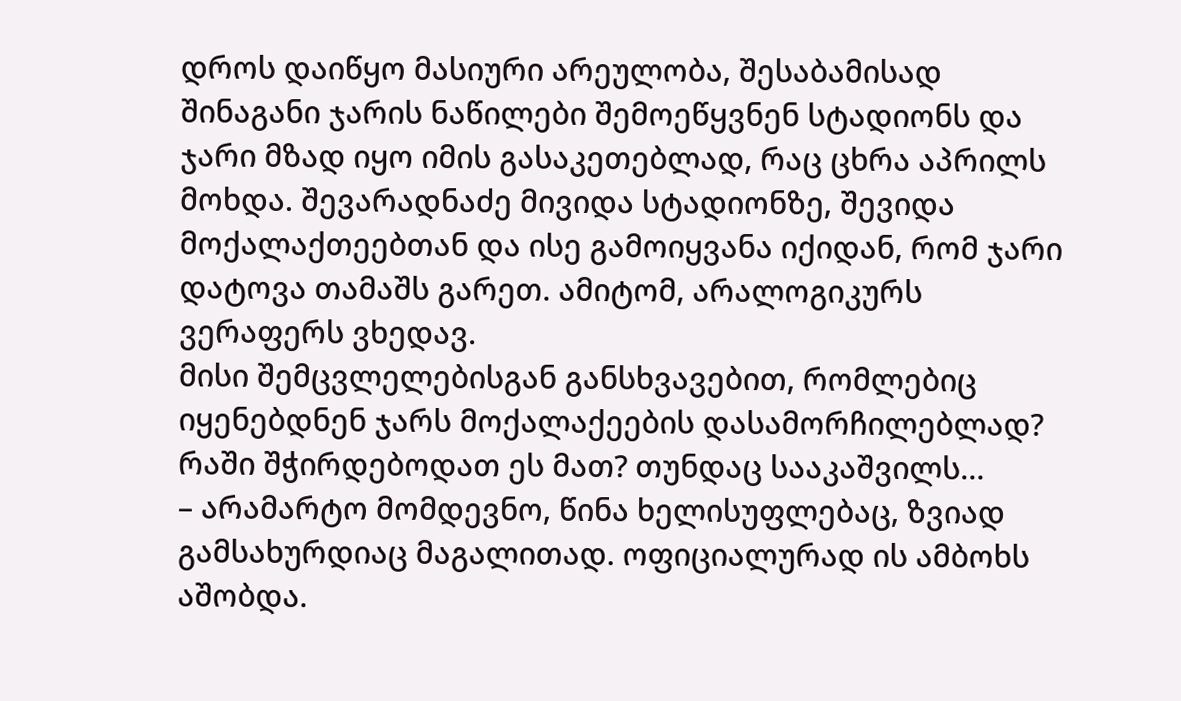დროს დაიწყო მასიური არეულობა, შესაბამისად შინაგანი ჯარის ნაწილები შემოეწყვნენ სტადიონს და ჯარი მზად იყო იმის გასაკეთებლად, რაც ცხრა აპრილს მოხდა. შევარადნაძე მივიდა სტადიონზე, შევიდა მოქალაქთეებთან და ისე გამოიყვანა იქიდან, რომ ჯარი დატოვა თამაშს გარეთ. ამიტომ, არალოგიკურს ვერაფერს ვხედავ.
მისი შემცვლელებისგან განსხვავებით, რომლებიც იყენებდნენ ჯარს მოქალაქეების დასამორჩილებლად? რაში შჭირდებოდათ ეს მათ? თუნდაც სააკაშვილს…
– არამარტო მომდევნო, წინა ხელისუფლებაც, ზვიად გამსახურდიაც მაგალითად. ოფიციალურად ის ამბოხს აშობდა.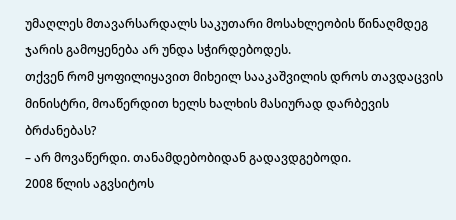უმაღლეს მთავარსარდალს საკუთარი მოსახლეობის წინაღმდეგ ჯარის გამოყენება არ უნდა სჭირდებოდეს.
თქვენ რომ ყოფილიყავით მიხეილ სააკაშვილის დროს თავდაცვის მინისტრი, მოაწერდით ხელს ხალხის მასიურად დარბევის ბრძანებას?
– არ მოვაწერდი. თანამდებობიდან გადავდგებოდი.
2008 წლის აგვსიტოს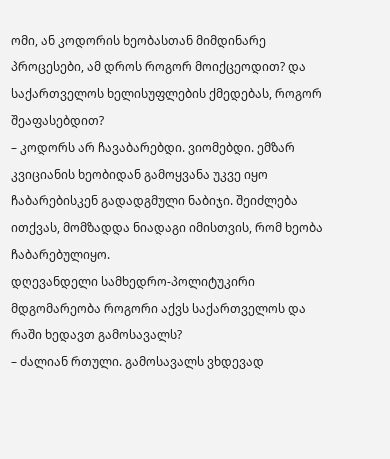ომი, ან კოდორის ხეობასთან მიმდინარე პროცესები, ამ დროს როგორ მოიქცეოდით? და საქართველოს ხელისუფლების ქმედებას, როგორ შეაფასებდით?
– კოდორს არ ჩავაბარებდი. ვიომებდი. ემზარ კვიციანის ხეობიდან გამოყვანა უკვე იყო ჩაბარებისკენ გადადგმული ნაბიჯი. შეიძლება ითქვას, მომზადდა ნიადაგი იმისთვის, რომ ხეობა ჩაბარებულიყო.
დღევანდელი სამხედრო-პოლიტუკირი მდგომარეობა როგორი აქვს საქართველოს და რაში ხედავთ გამოსავალს?
– ძალიან რთული. გამოსავალს ვხდევად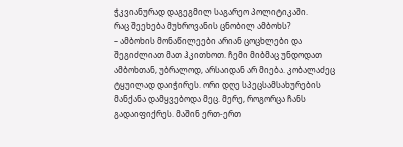ჭკვიანურად დაგეგმილ საგარეო პოლიტიკაში.
რაც შეეხება მუხროვანის ცნობილ ამბოხს?
– ამბოხის მონაწილეები არიან ცოცხლები და შეგიძლიათ მათ ჰკითხოთ. ჩემი მიბმაც უნდოდათ ამბოხთან, უბრალოდ, არსაიდან არ მიება. კობალაძეც ტყუილად დაიჭირეს. ორი დღე სპეცსამსახურების მანქანა დამყვებოდა მეც. მერე, როგორცა ჩანს გადაიფიქრეს. მაშინ ერთ-ერთ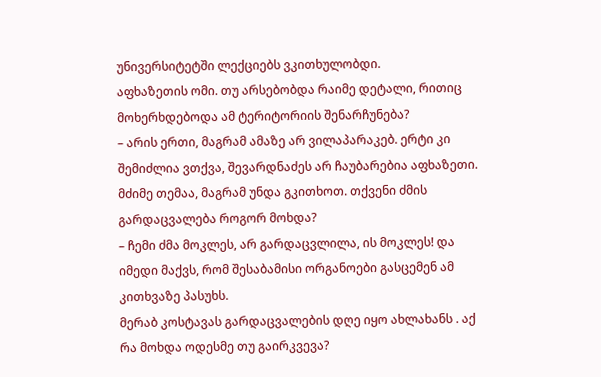უნივერსიტეტში ლექციებს ვკითხულობდი.
აფხაზეთის ომი. თუ არსებობდა რაიმე დეტალი, რითიც მოხერხდებოდა ამ ტერიტორიის შენარჩუნება?
– არის ერთი, მაგრამ ამაზე არ ვილაპარაკებ. ერტი კი შემიძლია ვთქვა, შევარდნაძეს არ ჩაუბარებია აფხაზეთი.
მძიმე თემაა, მაგრამ უნდა გკითხოთ. თქვენი ძმის გარდაცვალება როგორ მოხდა?
– ჩემი ძმა მოკლეს, არ გარდაცვლილა, ის მოკლეს! და იმედი მაქვს, რომ შესაბამისი ორგანოები გასცემენ ამ კითხვაზე პასუხს.
მერაბ კოსტავას გარდაცვალების დღე იყო ახლახანს . აქ რა მოხდა ოდესმე თუ გაირკვევა?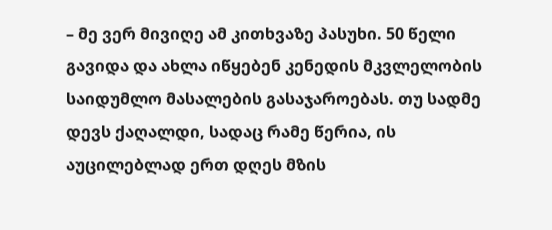– მე ვერ მივიღე ამ კითხვაზე პასუხი. 50 წელი გავიდა და ახლა იწყებენ კენედის მკვლელობის საიდუმლო მასალების გასაჯაროებას. თუ სადმე დევს ქაღალდი, სადაც რამე წერია, ის აუცილებლად ერთ დღეს მზის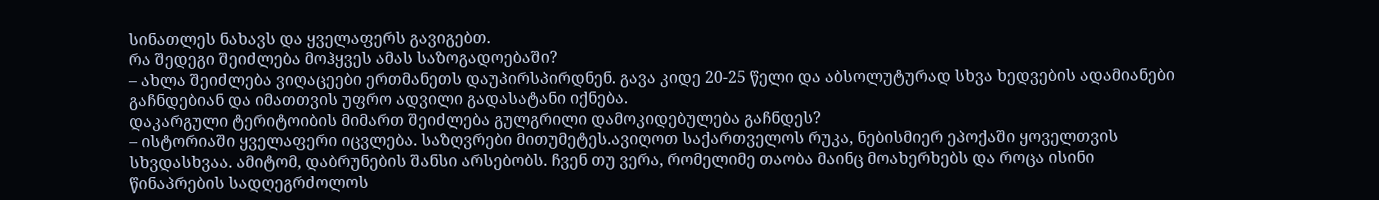სინათლეს ნახავს და ყველაფერს გავიგებთ.
რა შედეგი შეიძლება მოჰყვეს ამას საზოგადოებაში?
– ახლა შეიძლება ვიღაცეები ერთმანეთს დაუპირსპირდნენ. გავა კიდე 20-25 წელი და აბსოლუტურად სხვა ხედვების ადამიანები გაჩნდებიან და იმათთვის უფრო ადვილი გადასატანი იქნება.
დაკარგული ტერიტოიბის მიმართ შეიძლება გულგრილი დამოკიდებულება გაჩნდეს?
– ისტორიაში ყველაფერი იცვლება. საზღვრები მითუმეტეს.ავიღოთ საქართველოს რუკა, ნებისმიერ ეპოქაში ყოველთვის სხვდასხვაა. ამიტომ, დაბრუნების შანსი არსებობს. ჩვენ თუ ვერა, რომელიმე თაობა მაინც მოახერხებს და როცა ისინი წინაპრების სადღეგრძოლოს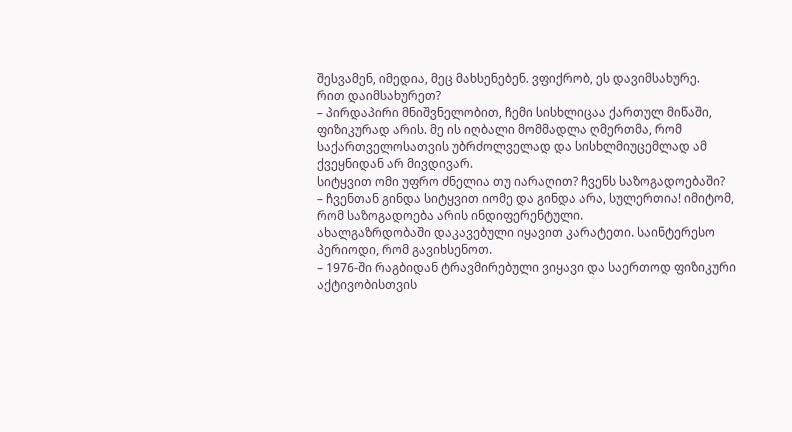შესვამენ, იმედია, მეც მახსენებენ. ვფიქრობ, ეს დავიმსახურე.
რით დაიმსახურეთ?
– პირდაპირი მნიშვნელობით, ჩემი სისხლიცაა ქართულ მიწაში, ფიზიკურად არის. მე ის იღბალი მომმადლა ღმერთმა, რომ საქართველოსათვის უბრძოლველად და სისხლმიუცემლად ამ ქვეყნიდან არ მივდივარ.
სიტყვით ომი უფრო ძნელია თუ იარაღით? ჩვენს საზოგადოებაში?
– ჩვენთან გინდა სიტყვით იომე და გინდა არა, სულერთია! იმიტომ, რომ საზოგადოება არის ინდიფერენტული.
ახალგაზრდობაში დაკავებული იყავით კარატეთი. საინტერესო პერიოდი, რომ გავიხსენოთ.
– 1976-ში რაგბიდან ტრავმირებული ვიყავი და საერთოდ ფიზიკური აქტივობისთვის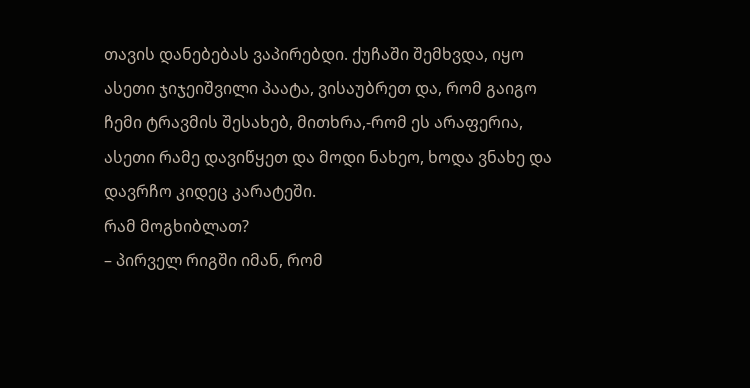თავის დანებებას ვაპირებდი. ქუჩაში შემხვდა, იყო ასეთი ჯიჯეიშვილი პაატა, ვისაუბრეთ და, რომ გაიგო ჩემი ტრავმის შესახებ, მითხრა,-რომ ეს არაფერია, ასეთი რამე დავიწყეთ და მოდი ნახეო, ხოდა ვნახე და დავრჩო კიდეც კარატეში.
რამ მოგხიბლათ?
– პირველ რიგში იმან, რომ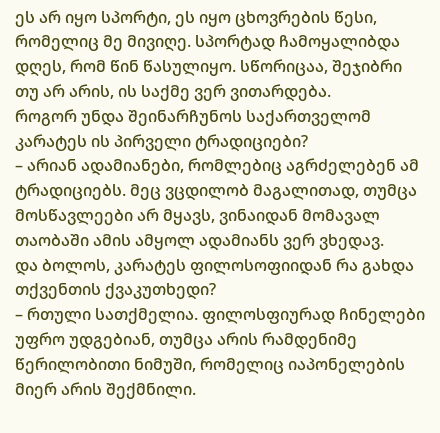ეს არ იყო სპორტი, ეს იყო ცხოვრების წესი, რომელიც მე მივიღე. სპორტად ჩამოყალიბდა დღეს, რომ წინ წასულიყო. სწორიცაა, შეჯიბრი თუ არ არის, ის საქმე ვერ ვითარდება.
როგორ უნდა შეინარჩუნოს საქართველომ კარატეს ის პირველი ტრადიციები?
– არიან ადამიანები, რომლებიც აგრძელებენ ამ ტრადიციებს. მეც ვცდილობ მაგალითად, თუმცა მოსწავლეები არ მყავს, ვინაიდან მომავალ თაობაში ამის ამყოლ ადამიანს ვერ ვხედავ.
და ბოლოს, კარატეს ფილოსოფიიდან რა გახდა თქვენთის ქვაკუთხედი?
– რთული სათქმელია. ფილოსფიურად ჩინელები უფრო უდგებიან, თუმცა არის რამდენიმე წერილობითი ნიმუში, რომელიც იაპონელების მიერ არის შექმნილი.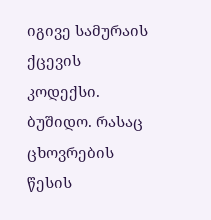იგივე სამურაის ქცევის კოდექსი. ბუშიდო. რასაც ცხოვრების წესის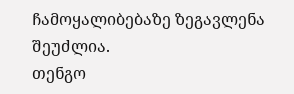ჩამოყალიბებაზე ზეგავლენა შეუძლია.
თენგო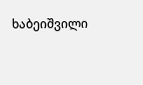ხაბეიშვილი